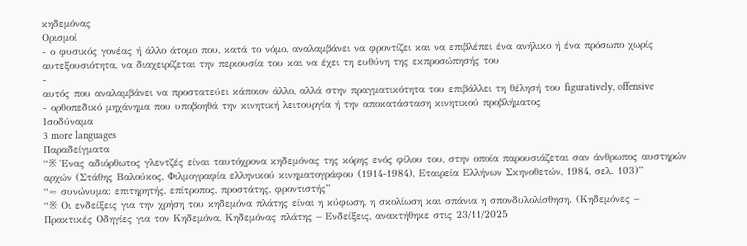κηδεμόνας
Ορισμοί
- ο φυσικός γονέας ή άλλο άτομο που, κατά το νόμο, αναλαμβάνει να φροντίζει και να επιβλέπει ένα ανήλικο ή ένα πρόσωπο χωρίς αυτεξουσιότητα, να διαχειρίζεται την περιουσία του και να έχει τη ευθύνη της εκπροσώπησής του
-
αυτός που αναλαμβάνει να προστατεύει κάποιον άλλο, αλλά στην πραγματικότητα του επιβάλλει τη θέλησή του figuratively, offensive
- ορθοπεδικό μηχάνημα που υποβοηθά την κινητική λειτουργία ή την αποκατάσταση κινητικού προβλήματος
Ισοδύναμα
3 more languages
Παραδείγματα
“※ Ένας αδιόρθωτος γλεντζές είναι ταυτόχρονα κηδεμόνας της κόρης ενός φίλου του, στην οποία παρουσιάζεται σαν άνθρωπος αυστηρών αρχών (Στάθης Βαλούκος, Φιλμογραφία ελληνικού κινηματογράφου (1914-1984), Εταιρεία Ελλήνων Σκηνοθετών, 1984, σελ. 103)”
“≈ συνώνυμα: επιτηρητής, επίτροπος, προστάτης, φροντιστής”
“※ Οι ενδείξεις για την χρήση του κηδεμόνα πλάτης είναι η κύφωση, η σκολίωση και σπάνια η σπονδυλολίσθηση. (Κηδεμόνες – Πρακτικές Οδηγίες για τον Κηδεμόνα, Κηδεμόνας πλάτης – Ενδείξεις, ανακτήθηκε στις 23/11/2025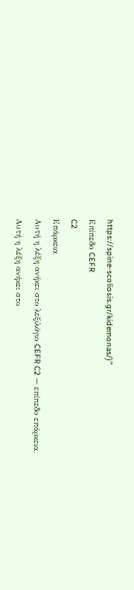https://spine-scoliosis.gr/kidemonas/)”
Επίπεδο CEFR
C2
Επάρκεια
Αυτή η λέξη ανήκει στο λεξιλόγιο CEFR C2 — επίπεδο επάρκεια.
Αυτή η λέξη ανήκει στο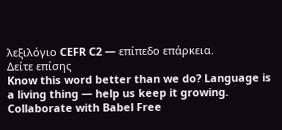λεξιλόγιο CEFR C2 — επίπεδο επάρκεια.
Δείτε επίσης
Know this word better than we do? Language is a living thing — help us keep it growing. Collaborate with Babel Free